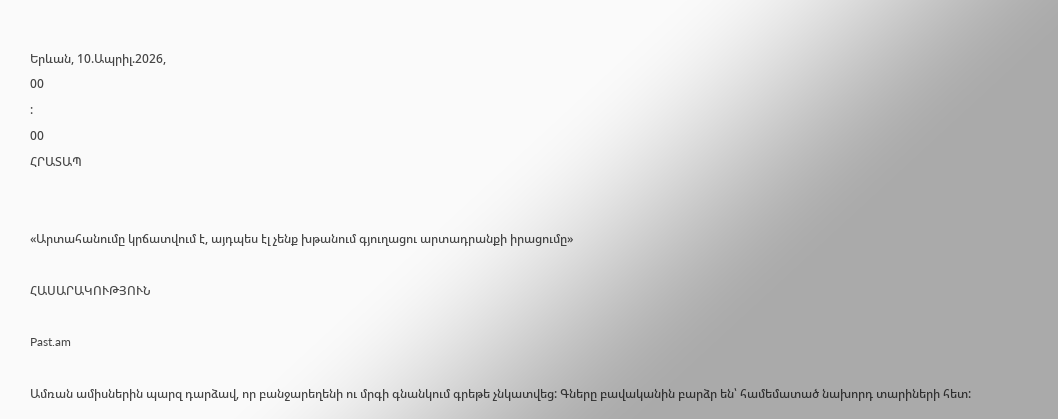Երևան, 10.Ապրիլ.2026,
00
:
00
ՀՐԱՏԱՊ


«Արտահանումը կրճատվում է, այդպես էլ չենք խթանում գյուղացու արտադրանքի իրացումը»

ՀԱՍԱՐԱԿՈՒԹՅՈՒՆ

Past.am

Ամռան ամիսներին պարզ դարձավ, որ բանջարեղենի ու մրգի գնանկում գրեթե չնկատվեց: Գները բավականին բարձր են՝ համեմատած նախորդ տարիների հետ: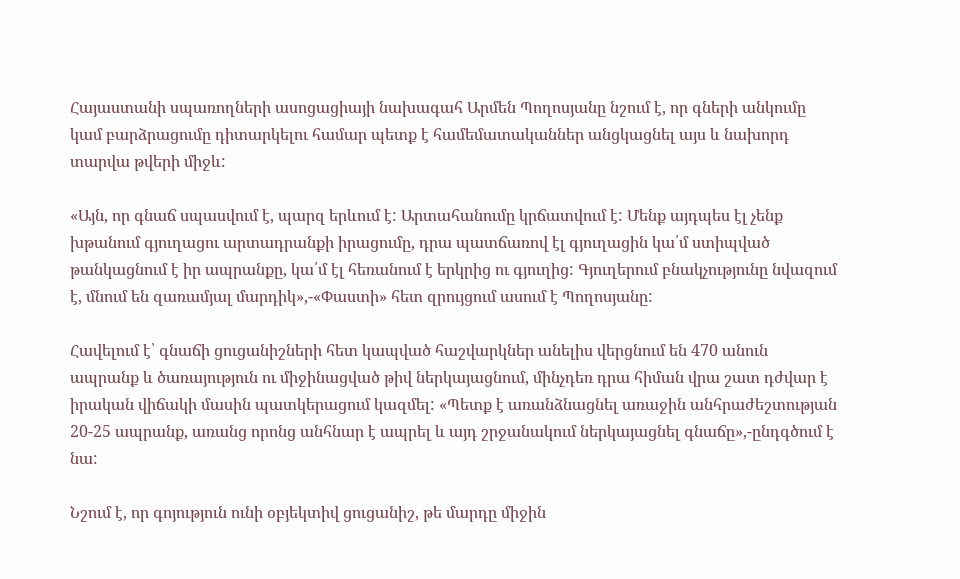Հայաստանի սպառողների ասոցացիայի նախագահ Արմեն Պողոսյանը նշում է, որ գների անկումը կամ բարձրացումը դիտարկելու համար պետք է համեմատականներ անցկացնել այս և նախորդ տարվա թվերի միջև:

«Այն, որ գնաճ սպասվում է, պարզ երևում է: Արտահանումը կրճատվում է: Մենք այդպես էլ չենք խթանում գյուղացու արտադրանքի իրացումը, դրա պատճառով էլ գյուղացին կա՛մ ստիպված թանկացնում է իր ապրանքը, կա՛մ էլ հեռանում է երկրից ու գյուղից: Գյուղերում բնակչությունը նվազում է, մնում են զառամյալ մարդիկ»,-«Փաստի» հետ զրույցում ասում է Պողոսյանը:

Հավելում է՝ գնաճի ցուցանիշների հետ կապված հաշվարկներ անելիս վերցնում են 470 անուն ապրանք և ծառայություն ու միջինացված թիվ ներկայացնում, մինչդեռ դրա հիման վրա շատ դժվար է իրական վիճակի մասին պատկերացում կազմել: «Պետք է առանձնացնել առաջին անհրաժեշտության 20-25 ապրանք, առանց որոնց անհնար է ապրել և այդ շրջանակում ներկայացնել գնաճը»,-ընդգծում է նա:

Նշում է, որ գոյություն ունի օբյեկտիվ ցուցանիշ, թե մարդը միջին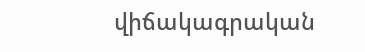վիճակագրական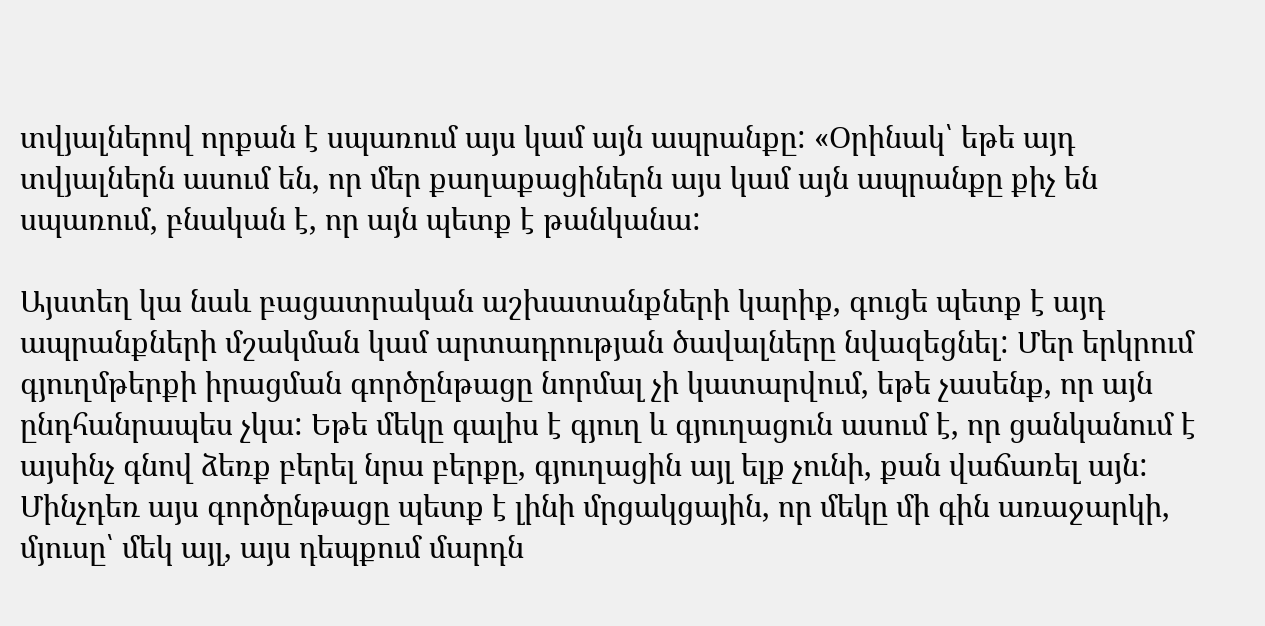տվյալներով որքան է սպառում այս կամ այն ապրանքը: «Օրինակ՝ եթե այդ տվյալներն ասում են, որ մեր քաղաքացիներն այս կամ այն ապրանքը քիչ են սպառում, բնական է, որ այն պետք է թանկանա:

Այստեղ կա նաև բացատրական աշխատանքների կարիք, գուցե պետք է այդ ապրանքների մշակման կամ արտադրության ծավալները նվազեցնել: Մեր երկրում գյուղմթերքի իրացման գործընթացը նորմալ չի կատարվում, եթե չասենք, որ այն ընդհանրապես չկա: Եթե մեկը գալիս է գյուղ և գյուղացուն ասում է, որ ցանկանում է այսինչ գնով ձեռք բերել նրա բերքը, գյուղացին այլ ելք չունի, քան վաճառել այն: Մինչդեռ այս գործընթացը պետք է լինի մրցակցային, որ մեկը մի գին առաջարկի, մյուսը՝ մեկ այլ, այս դեպքում մարդն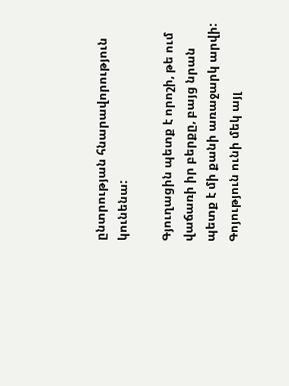ընտրության հնարավորություն կունենա:

Գյուղացին պետք է որոշի, թե ում վաճառի իր բերքը, բայց նրան պետք է մի քանի առաջարկ արվի: Գոյություն ունի մեկ այլ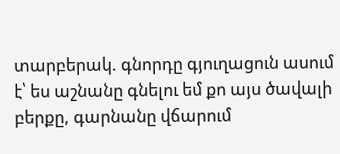տարբերակ. գնորդը գյուղացուն ասում է՝ ես աշնանը գնելու եմ քո այս ծավալի բերքը, գարնանը վճարում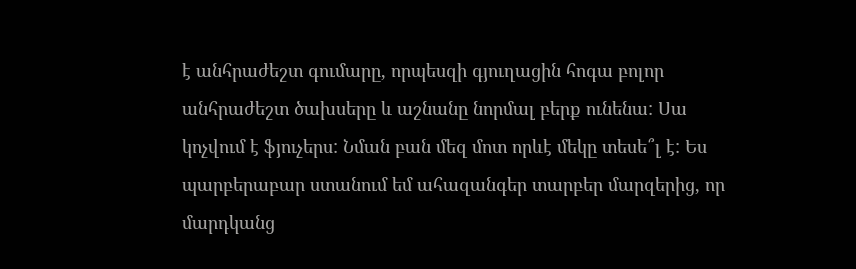է անհրաժեշտ գումարը, որպեսզի գյուղացին հոգա բոլոր անհրաժեշտ ծախսերը և աշնանը նորմալ բերք ունենա: Սա կոչվում է ֆյուչերս: Նման բան մեզ մոտ որևէ մեկը տեսե՞լ է: Ես պարբերաբար ստանում եմ ահազանգեր տարբեր մարզերից, որ մարդկանց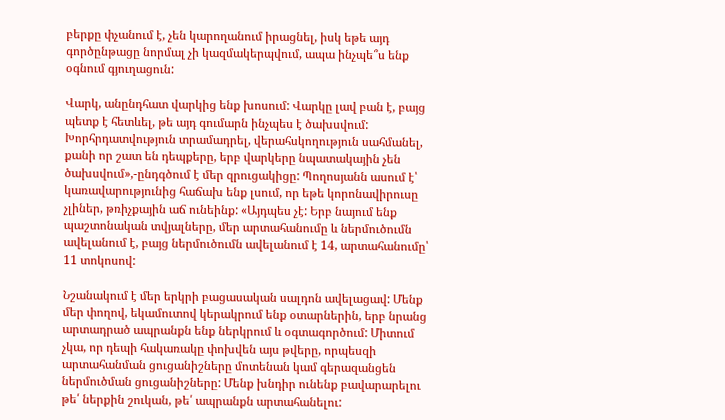բերքը փչանում է, չեն կարողանում իրացնել, իսկ եթե այդ գործընթացը նորմալ չի կազմակերպվում, ապա ինչպե՞ս ենք օգնում գյուղացուն:

Վարկ, անընդհատ վարկից ենք խոսում: Վարկը լավ բան է, բայց պետք է հետևել, թե այդ գումարն ինչպես է ծախսվում: Խորհրդատվություն տրամադրել, վերահսկողություն սահմանել, քանի որ շատ են դեպքերը, երբ վարկերը նպատակային չեն ծախսվում»,-ընդգծում է մեր զրուցակիցը: Պողոսյանն ասում է՝ կառավարությունից հաճախ ենք լսում, որ եթե կորոնավիրուսը չլիներ, թռիչքային աճ ունեինք: «Այդպես չէ: Երբ նայում ենք պաշտոնական տվյալները, մեր արտահանումը և ներմուծումն ավելանում է, բայց ներմուծումն ավելանում է 14, արտահանումը՝ 11 տոկոսով:

Նշանակում է մեր երկրի բացասական սալդոն ավելացավ: Մենք մեր փողով, եկամուտով կերակրում ենք օտարներին, երբ նրանց արտադրած ապրանքն ենք ներկրում և օգտագործում: Միտում չկա, որ դեպի հակառակը փոխվեն այս թվերը, որպեսզի արտահանման ցուցանիշները մոտենան կամ գերազանցեն ներմուծման ցուցանիշները: Մենք խնդիր ունենք բավարարելու թե՛ ներքին շուկան, թե՛ ապրանքն արտահանելու: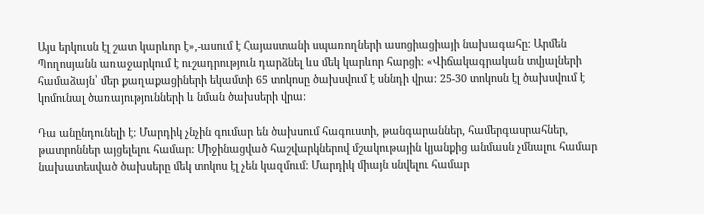Այս երկուսն էլ շատ կարևոր է»,-ասում է Հայաստանի սպառողների ասոցիացիայի նախագահը: Արմեն Պողոսյանն առաջարկում է ուշադրություն դարձնել ևս մեկ կարևոր հարցի: «Վիճակագրական տվյալների համաձայն՝ մեր քաղաքացիների եկամտի 65 տոկոսը ծախսվում է սննդի վրա: 25-30 տոկոսն էլ ծախսվում է կոմունալ ծառայությունների և նման ծախսերի վրա:

Դա անընդունելի է: Մարդիկ չնչին գումար են ծախսում հագուստի, թանգարաններ, համերգասրահներ, թատրոններ այցելելու համար: Միջինացված հաշվարկներով մշակութային կյանքից անմասն չմնալու համար նախատեսված ծախսերը մեկ տոկոս էլ չեն կազմում: Մարդիկ միայն սնվելու համար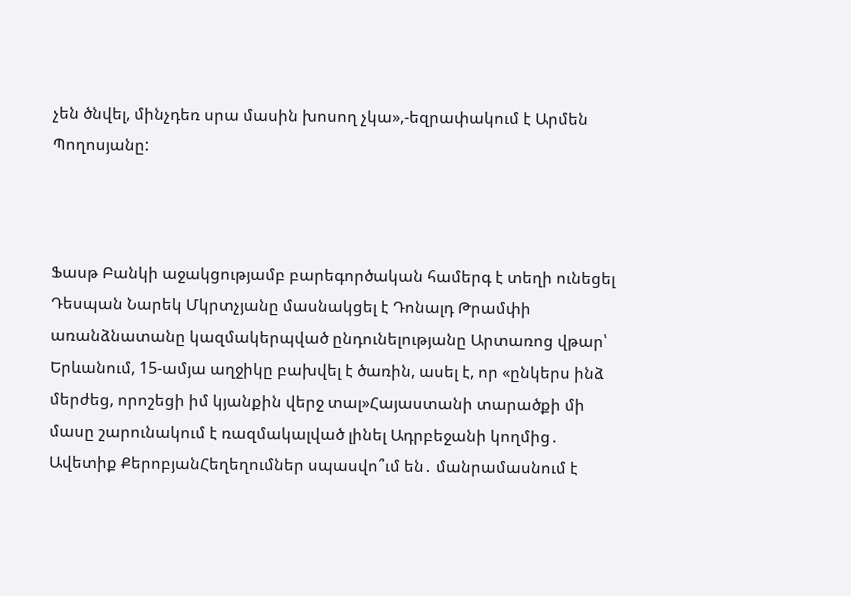չեն ծնվել, մինչդեռ սրա մասին խոսող չկա»,-եզրափակում է Արմեն Պողոսյանը:



Ֆասթ Բանկի աջակցությամբ բարեգործական համերգ է տեղի ունեցել Դեսպան Նարեկ Մկրտչյանը մասնակցել է Դոնալդ Թրամփի առանձնատանը կազմակերպված ընդունելությանը Արտառոց վթար՝ Երևանում, 15-ամյա աղջիկը բախվել է ծառին, ասել է, որ «ընկերս ինձ մերժեց, որոշեցի իմ կյանքին վերջ տալ»Հայաստանի տարածքի մի մասը շարունակում է ռազմակալված լինել Ադրբեջանի կողմից․ Ավետիք ՔերոբյանՀեղեղումներ սպասվո՞ւմ են․ մանրամասնում է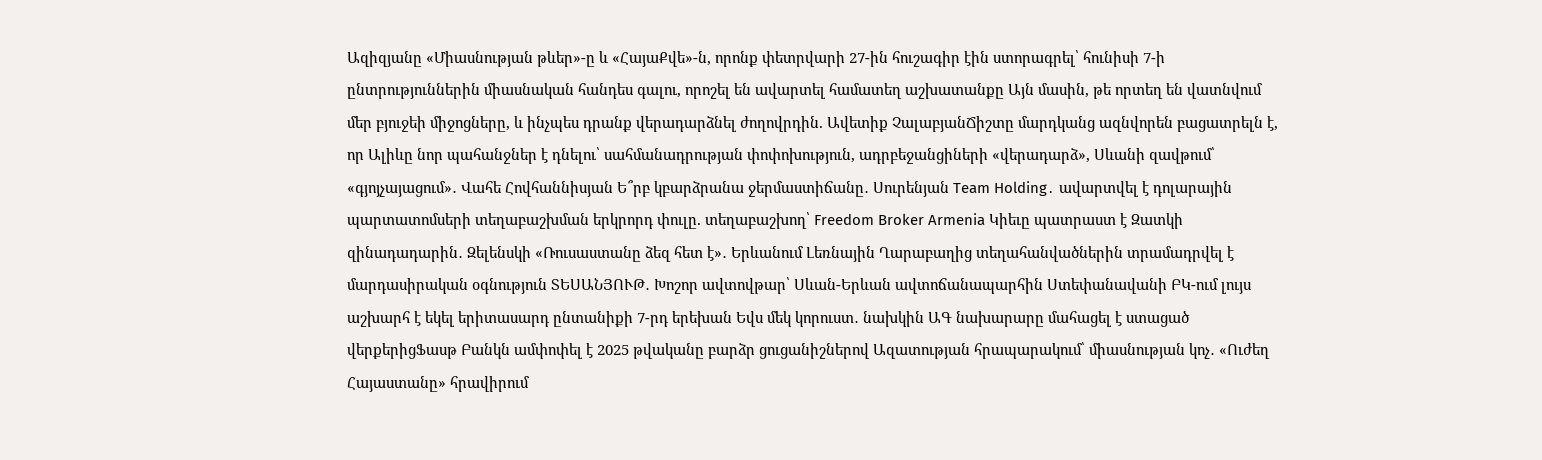Ազիզյանը «Միասնության թևեր»-ը և «ՀայաՔվե»-ն, որոնք փետրվարի 27-ին հուշագիր էին ստորագրել՝ հունիսի 7-ի ընտրություններին միասնական հանդես գալու, որոշել են ավարտել համատեղ աշխատանքը Այն մասին, թե որտեղ են վատնվում մեր բյուջեի միջոցները, և ինչպես դրանք վերադարձնել ժողովրդին. Ավետիք ՉալաբյանՃիշտը մարդկանց ազնվորեն բացատրելն է, որ Ալիևը նոր պահանջներ է դնելու՝ սահմանադրության փոփոխություն, ադրբեջանցիների «վերադարձ», Սևանի զավթում՝ «գյոյչայացում»․ Վահե Հովհաննիսյան Ե՞րբ կբարձրանա ջերմաստիճանը․ Սուրենյան Team Holding․ ավարտվել է դոլարային պարտատոմսերի տեղաբաշխման երկրորդ փուլը. տեղաբաշխող՝ Freedom Broker Armenia Կիեւը պատրաստ է Զատկի զինադադարին․ Զելենսկի «Ռուսաստանը ձեզ հետ է»․ Երևանում Լեռնային Ղարաբաղից տեղահանվածներին տրամադրվել է մարդասիրական օգնություն ՏԵՍԱՆՅՈՒԹ․ Խոշոր ավտովթար՝ Սևան-Երևան ավտոճանապարհին Ստեփանավանի ԲԿ-ում լույս աշխարհ է եկել երիտասարդ ընտանիքի 7-րդ երեխան Եվս մեկ կորուստ․ նախկին ԱԳ նախարարը մահացել է ստացած վերքերիցՖասթ Բանկն ամփոփել է 2025 թվականը բարձր ցուցանիշներով Ազատության հրապարակում՝ միասնության կոչ․ «Ուժեղ Հայաստանը» հրավիրում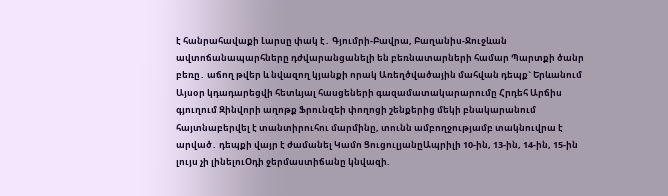է հանրահավաքի Լարսը փակ է․ Գյումրի-Բավրա, Բաղանիս-Ջուջևան ավտոճանապարհները դժվարանցանելի են բեռնատարների համար Պարտքի ծանր բեռը․ աճող թվեր և նվազող կյանքի որակ Առեղծվածային մահվան դեպք` Երևանում Այսօր կդադարեցվի հետևյալ հասցեների գազամատակարարումը Հրդեհ Արճիս գյուղում Զինվորի աղոթք Ֆրունզեի փողոցի շենքերից մեկի բնակարանում հայտնաբերվել է տանտիրուհու մարմինը, տունն ամբողջությամբ տակնուվրա է արված․ դեպքի վայր է ժամանել Կամո ՑուցուլյանըԱպրիլի 10-ին, 13-ին, 14-ին, 15-ին լույս չի լինելուՕդի ջերմաստիճանը կնվազի.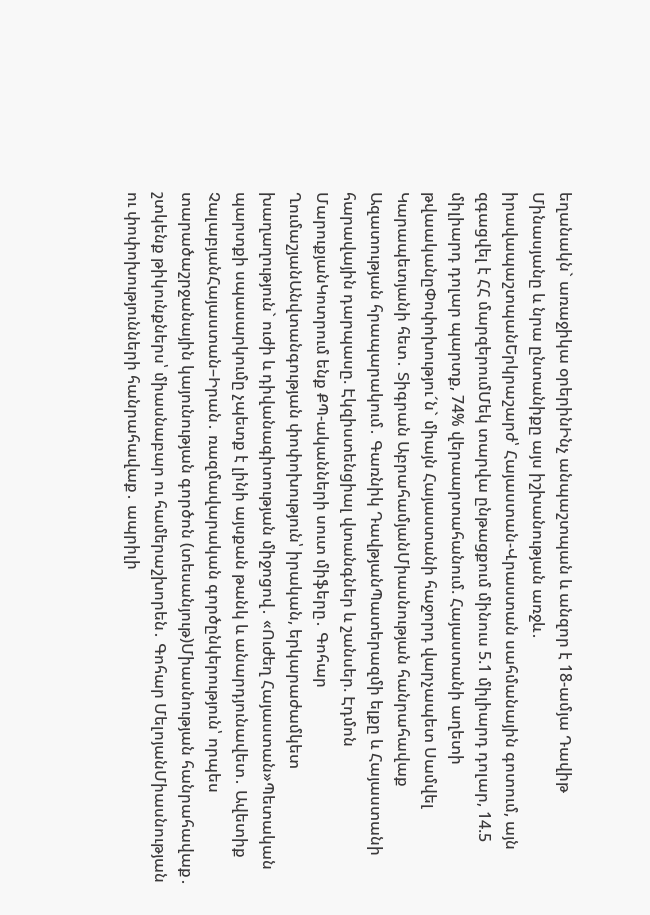եղանակն` առաջիկա օրերինԻնչ անպաշտպան և անզոր է 18-ամյա Դավիթ Մինասյանը և նրա ընտանիքը այս իշխանության առջև․ իրավապաշտպանԵրկրաշարժ՝ Հայաստան-Վրաստան սահմանային գոտում, այն զգացվել է ՀՀ մարզերումՄեկ տարվա ընթացքում մինուս 5.1 միլիարդ դոլար, 14.5 միլիարդ դոլար պարտք, 74% վերաարտահանում. Հայաստանի աղետի թվաականըՓոփոխությու´ն` միայն Հայաստանի հաջորդ վարչապետ Սամվել Կարապետյանի հետ․ Տիգրան ԱբրահամյանՄիասնության հանրահավաք Ազատության հրապարակում․ Գառնիկ ԴավթյանՊատերազմի ելքը և Հայաստանի հարավային դարպասը. Էկզիստենցիալ վտանգներ և շանսեր. Էդմոն ՄարուքյանԿոտրում ենք ՔՊ-ականների սուտ միֆերը․ Գոհար ՂումաշյանԱնվտանգության փոփոխություն՝ իրական, երկարաժամկետ խաղաղություն` ուժի և դիվանագիտության միջոցով․ «Ուժեղ Հայաստան»Պետական պարտքի սպասարկումը չպետք է լինի այսքան թանկ և անարդյունավետ․ Ավետիք ՉալաբյանՀայաստան–Իրան․ ռազմավարական գործընկերություն՝ որպես տարածաշրջանային կայունության գործոն (տեսանյութ)Միասնության հանրահավաք․ շտկենք թիկունքներս՝ միասնաբար ու համերաշխորեն․ Գոհար ՄելոյանՄիասնության ու փոփոխությունների հանրահավաք․ ապրիլի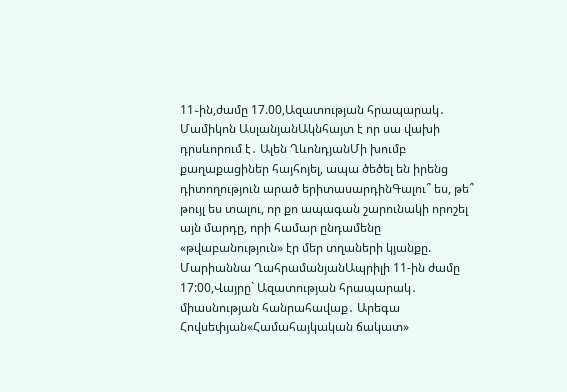11֊ին,ժամը 17.00,Ազատության հրապարակ․ Մամիկոն ԱսլանյանԱկնհայտ է որ սա վախի դրսևորում է․ Ալեն ՂևոնդյանՄի խումբ քաղաքացիներ հայհոյել, ապա ծեծել են իրենց դիտողություն արած երիտասարդինԳալու՞ ես, թե՞ թույլ ես տալու, որ քո ապագան շարունակի որոշել այն մարդը, որի համար ընդամենը «թվաբանություն» էր մեր տղաների կյանքը. Մարիաննա ՂահրամանյանԱպրիլի 11-ին ժամը 17:00,Վայրը` Ազատության հրապարակ․ միասնության հանրահավաք․ Արեգա Հովսեփյան«Համահայկական ճակատ»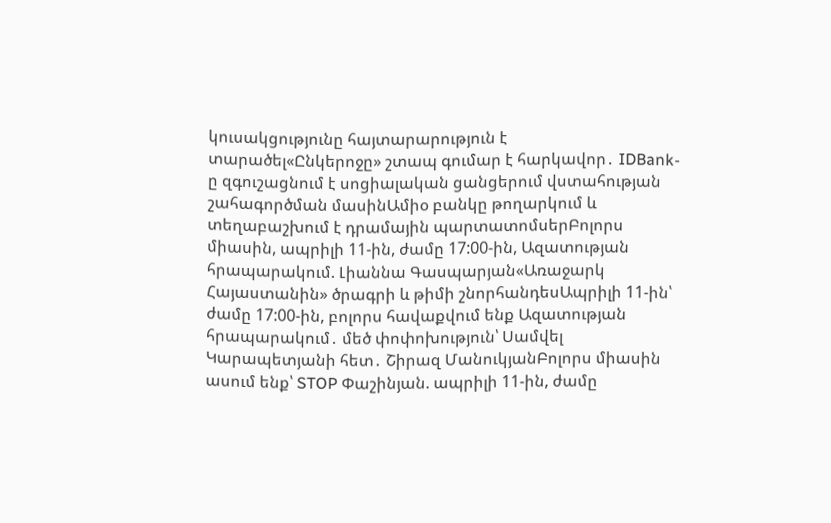կուսակցությունը հայտարարություն է տարածել«Ընկերոջը» շտապ գումար է հարկավոր․ IDBank-ը զգուշացնում է սոցիալական ցանցերում վստահության շահագործման մասինԱմիօ բանկը թողարկում և տեղաբաշխում է դրամային պարտատոմսերԲոլորս միասին, ապրիլի 11-ին, ժամը 17:00-ին, Ազատության հրապարակում. Լիաննա Գասպարյան«Առաջարկ Հայաստանին» ծրագրի և թիմի շնորհանդեսԱպրիլի 11-ին՝ ժամը 17:00-ին, բոլորս հավաքվում ենք Ազատության հրապարակում․ մեծ փոփոխություն՝ Սամվել Կարապետյանի հետ․ Շիրազ ՄանուկյանԲոլորս միասին ասում ենք՝ STOP Փաշինյան. ապրիլի 11-ին, ժամը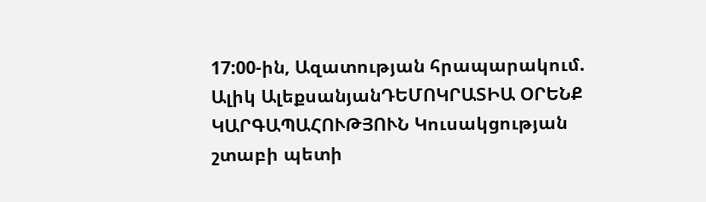17:00-ին, Ազատության հրապարակում. Ալիկ ԱլեքսանյանԴԵՄՈԿՐԱՏԻԱ ՕՐԵՆՔ ԿԱՐԳԱՊԱՀՈՒԹՅՈՒՆ Կուսակցության շտաբի պետի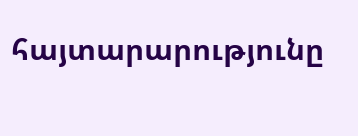հայտարարությունը